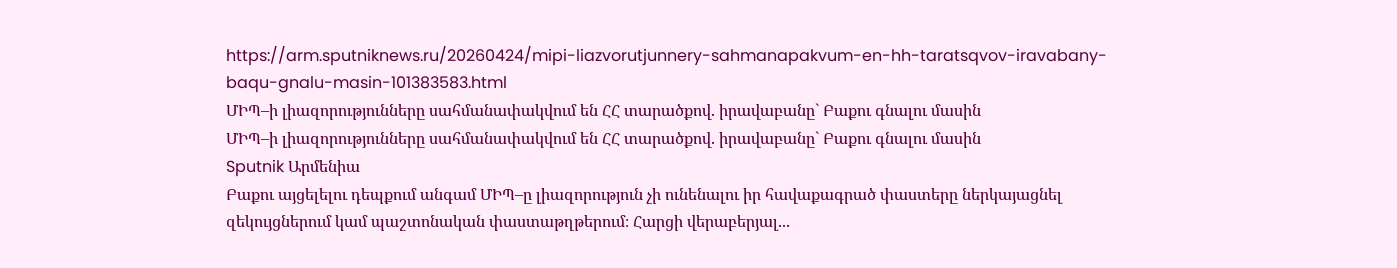https://arm.sputniknews.ru/20260424/mipi-liazvorutjunnery-sahmanapakvum-en-hh-taratsqvov-iravabany-baqu-gnalu-masin-101383583.html
ՄԻՊ–ի լիազորությունները սահմանափակվում են ՀՀ տարածքով. իրավաբանը` Բաքու գնալու մասին
ՄԻՊ–ի լիազորությունները սահմանափակվում են ՀՀ տարածքով. իրավաբանը` Բաքու գնալու մասին
Sputnik Արմենիա
Բաքու այցելելու դեպքում անգամ ՄԻՊ–ը լիազորություն չի ունենալու իր հավաքագրած փաստերը ներկայացնել զեկույցներում կամ պաշտոնական փաստաթղթերում։ Հարցի վերաբերյալ...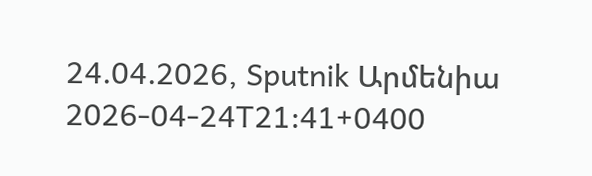24.04.2026, Sputnik Արմենիա
2026-04-24T21:41+0400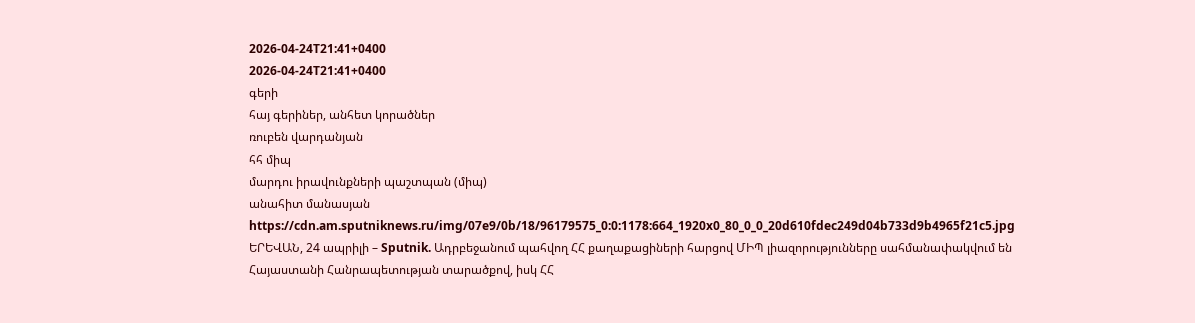2026-04-24T21:41+0400
2026-04-24T21:41+0400
գերի
հայ գերիներ, անհետ կորածներ
ռուբեն վարդանյան
հհ միպ
մարդու իրավունքների պաշտպան (միպ)
անահիտ մանասյան
https://cdn.am.sputniknews.ru/img/07e9/0b/18/96179575_0:0:1178:664_1920x0_80_0_0_20d610fdec249d04b733d9b4965f21c5.jpg
ԵՐԵՎԱՆ, 24 ապրիլի – Sputnik. Ադրբեջանում պահվող ՀՀ քաղաքացիների հարցով ՄԻՊ լիազորությունները սահմանափակվում են Հայաստանի Հանրապետության տարածքով, իսկ ՀՀ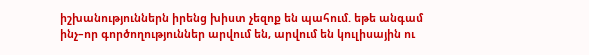իշխանություններն իրենց խիստ չեզոք են պահում. եթե անգամ ինչ–որ գործողություններ արվում են, արվում են կուլիսային ու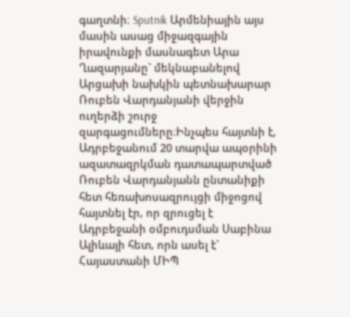գաղտնի։ Sputnik Արմենիային այս մասին ասաց միջազգային իրավունքի մասնագետ Արա Ղազարյանը` մեկնաբանելով Արցախի նախկին պետնախարար Ռուբեն Վարդանյանի վերջին ուղերձի շուրջ զարգացումները։Ինչպես հայտնի է, Ադրբեջանում 20 տարվա ապօրինի ազատազրկման դատապարտված Ռուբեն Վարդանյանն ընտանիքի հետ հեռախոսազրույցի միջոցով հայտնել էր, որ զրուցել է Ադրբեջանի օմբուդսման Սաբինա Ալիևայի հետ, որն ասել է` Հայաստանի ՄԻՊ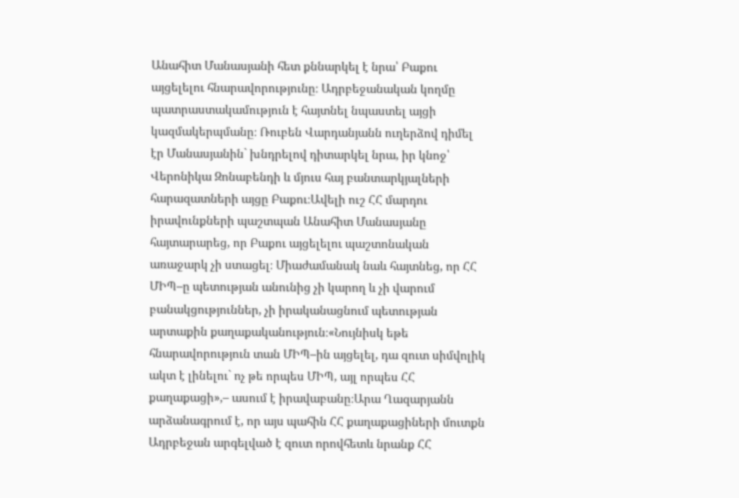Անահիտ Մանասյանի հետ քննարկել է նրա՝ Բաքու այցելելու հնարավորությունը։ Ադրբեջանական կողմը պատրաստակամություն է հայտնել նպաստել այցի կազմակերպմանը։ Ռուբեն Վարդանյանն ուղերձով դիմել էր Մանասյանին` խնդրելով դիտարկել նրա, իր կնոջ՝ Վերոնիկա Զոնաբենդի և մյուս հայ բանտարկյալների հարազատների այցը Բաքու։Ավելի ուշ ՀՀ մարդու իրավունքների պաշտպան Անահիտ Մանասյանը հայտարարեց, որ Բաքու այցելելու պաշտոնական առաջարկ չի ստացել։ Միաժամանակ նաև հայտնեց, որ ՀՀ ՄԻՊ–ը պետության անունից չի կարող և չի վարում բանակցություններ, չի իրականացնում պետության արտաքին քաղաքականություն։«Նույնիսկ եթե հնարավորություն տան ՄԻՊ–ին այցելել, դա զուտ սիմվոլիկ ակտ է լինելու` ոչ թե որպես ՄԻՊ, այլ որպես ՀՀ քաղաքացի»,– ասում է իրավաբանը։Արա Ղազարյանն արձանագրում է, որ այս պահին ՀՀ քաղաքացիների մուտքն Ադրբեջան արգելված է զուտ որովհետև նրանք ՀՀ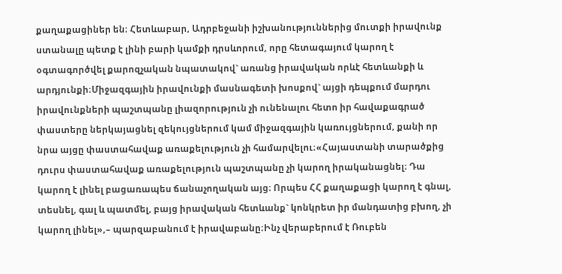քաղաքացիներ են։ Հետևաբար, Ադրբեջանի իշխանություններից մուտքի իրավունք ստանալը պետք է լինի բարի կամքի դրսևորում, որը հետագայում կարող է օգտագործվել քարոզչական նպատակով` առանց իրավական որևէ հետևանքի և արդյունքի։Միջազգային իրավունքի մասնագետի խոսքով` այցի դեպքում մարդու իրավունքների պաշտպանը լիազորություն չի ունենալու հետո իր հավաքագրած փաստերը ներկայացնել զեկույցներում կամ միջազգային կառույցներում, քանի որ նրա այցը փաստահավաք առաքելություն չի համարվելու։«Հայաստանի տարածքից դուրս փաստահավաք առաքելություն պաշտպանը չի կարող իրականացնել։ Դա կարող է լինել բացառապես ճանաչողական այց։ Որպես ՀՀ քաղաքացի կարող է գնալ, տեսնել, գալ և պատմել, բայց իրավական հետևանք` կոնկրետ իր մանդատից բխող, չի կարող լինել»,– պարզաբանում է իրավաբանը։Ինչ վերաբերում է Ռուբեն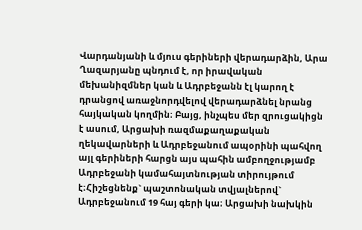Վարդանյանի և մյուս գերիների վերադարձին, Արա Ղազարյանը պնդում է, որ իրավական մեխանիզմներ կան և Ադրբեջանն էլ կարող է դրանցով առաջնորդվելով վերադարձնել նրանց հայկական կողմին։ Բայց, ինչպես մեր զրուցակիցն է ասում, Արցախի ռազմաքաղաքական ղեկավարների և Ադրբեջանում ապօրինի պահվող այլ գերիների հարցն այս պահին ամբողջությամբ Ադրբեջանի կամահայտնության տիրույթում է։Հիշեցնենք` պաշտոնական տվյալներով` Ադրբեջանում 19 հայ գերի կա։ Արցախի նախկին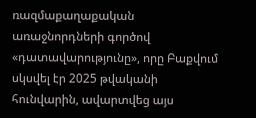ռազմաքաղաքական առաջնորդների գործով «դատավարությունը», որը Բաքվում սկսվել էր 2025 թվականի հունվարին, ավարտվեց այս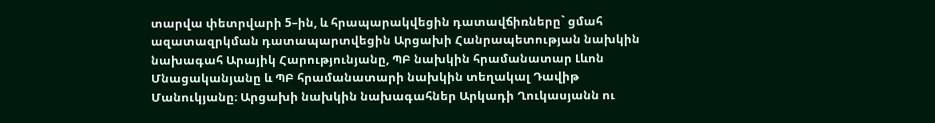տարվա փետրվարի 5–ին, և հրապարակվեցին դատավճիռները` ցմահ ազատազրկման դատապարտվեցին Արցախի Հանրապետության նախկին նախագահ Արայիկ Հարությունյանը, ՊԲ նախկին հրամանատար Լևոն Մնացականյանը և ՊԲ հրամանատարի նախկին տեղակալ Դավիթ Մանուկյանը։ Արցախի նախկին նախագահներ Արկադի Ղուկասյանն ու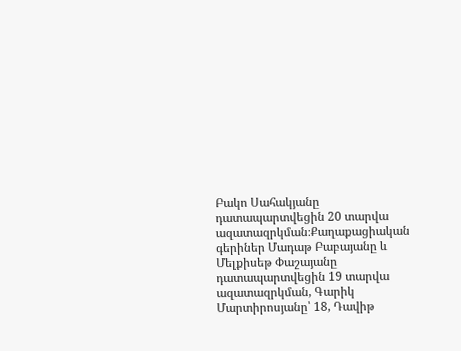Բակո Սահակյանը դատապարտվեցին 20 տարվա ազատազրկման։Քաղաքացիական գերիներ Մադաթ Բաբայանը և Մելքիսեթ Փաշայանը դատապարտվեցին 19 տարվա ազատազրկման, Գարիկ Մարտիրոսյանը՝ 18, Դավիթ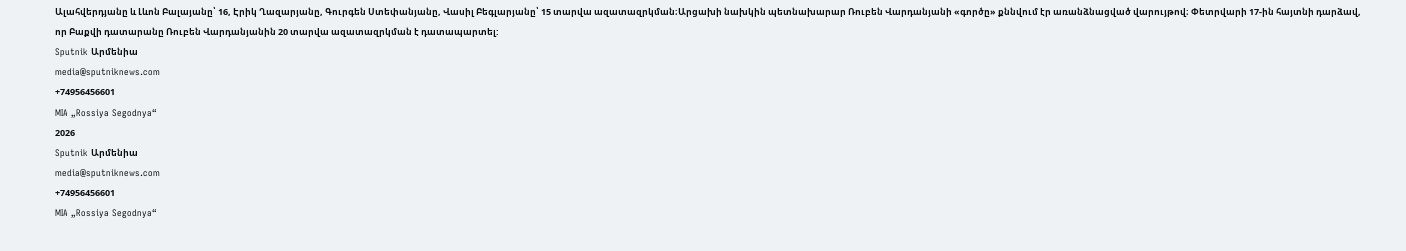Ալահվերդյանը և Լևոն Բալայանը՝ 16, Էրիկ Ղազարյանը, Գուրգեն Ստեփանյանը, Վասիլ Բեգլարյանը՝ 15 տարվա ազատազրկման։Արցախի նախկին պետնախարար Ռուբեն Վարդանյանի «գործը» քննվում էր առանձնացված վարույթով։ Փետրվարի 17-ին հայտնի դարձավ, որ Բաքվի դատարանը Ռուբեն Վարդանյանին 20 տարվա ազատազրկման է դատապարտել:
Sputnik Արմենիա
media@sputniknews.com
+74956456601
MIA „Rossiya Segodnya“
2026
Sputnik Արմենիա
media@sputniknews.com
+74956456601
MIA „Rossiya Segodnya“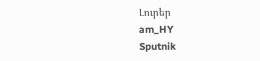Լուրեր
am_HY
Sputnik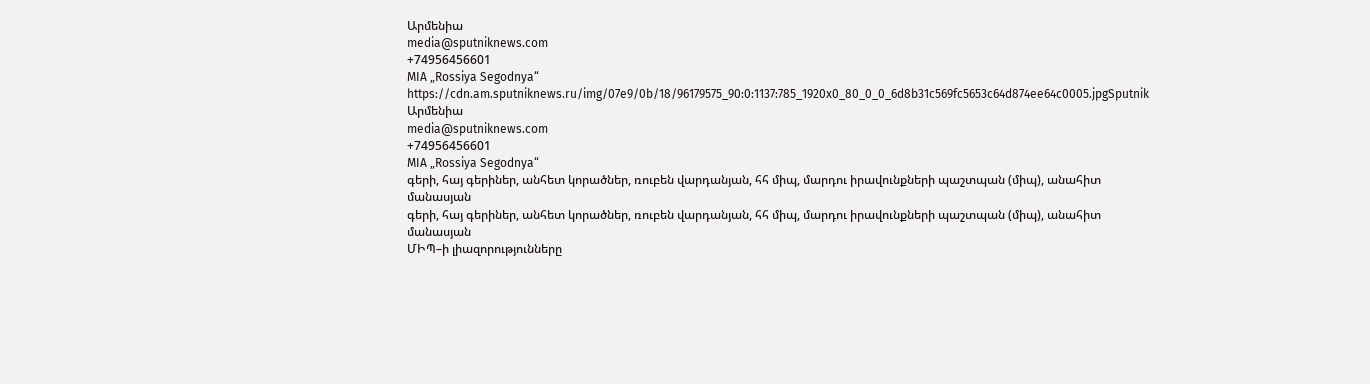Արմենիա
media@sputniknews.com
+74956456601
MIA „Rossiya Segodnya“
https://cdn.am.sputniknews.ru/img/07e9/0b/18/96179575_90:0:1137:785_1920x0_80_0_0_6d8b31c569fc5653c64d874ee64c0005.jpgSputnik Արմենիա
media@sputniknews.com
+74956456601
MIA „Rossiya Segodnya“
գերի, հայ գերիներ, անհետ կորածներ, ռուբեն վարդանյան, հհ միպ, մարդու իրավունքների պաշտպան (միպ), անահիտ մանասյան
գերի, հայ գերիներ, անհետ կորածներ, ռուբեն վարդանյան, հհ միպ, մարդու իրավունքների պաշտպան (միպ), անահիտ մանասյան
ՄԻՊ–ի լիազորությունները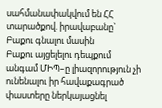սահմանափակվում են ՀՀ տարածքով. իրավաբանը` Բաքու գնալու մասին
Բաքու այցելելու դեպքում անգամ ՄԻՊ–ը լիազորություն չի ունենալու իր հավաքագրած փաստերը ներկայացնել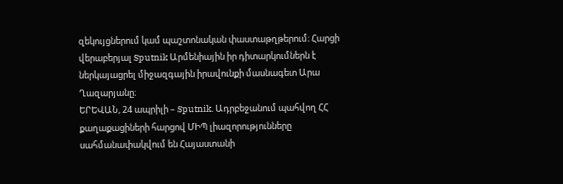զեկույցներում կամ պաշտոնական փաստաթղթերում։ Հարցի վերաբերյալ Sputnik Արմենիային իր դիտարկումներն է ներկայացրել միջազգային իրավունքի մասնագետ Արա Ղազարյանը։
ԵՐԵՎԱՆ, 24 ապրիլի – Sputnik. Ադրբեջանում պահվող ՀՀ քաղաքացիների հարցով ՄԻՊ լիազորությունները սահմանափակվում են Հայաստանի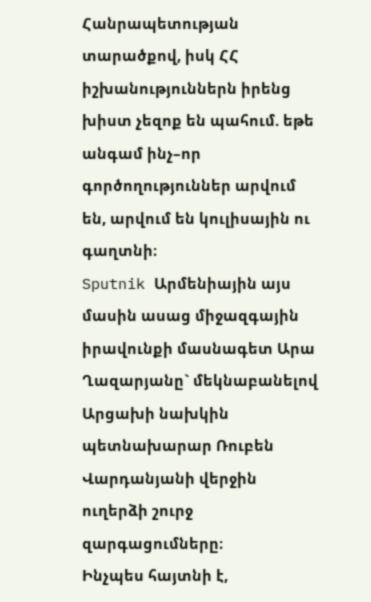Հանրապետության տարածքով, իսկ ՀՀ իշխանություններն իրենց խիստ չեզոք են պահում. եթե անգամ ինչ–որ գործողություններ արվում են, արվում են կուլիսային ու գաղտնի։
Sputnik Արմենիային այս մասին ասաց միջազգային իրավունքի մասնագետ Արա Ղազարյանը` մեկնաբանելով Արցախի նախկին պետնախարար Ռուբեն Վարդանյանի վերջին ուղերձի շուրջ զարգացումները։
Ինչպես հայտնի է,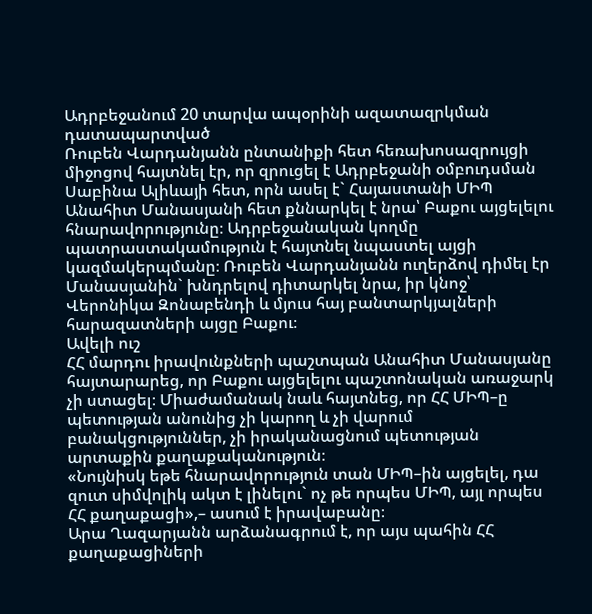Ադրբեջանում 20 տարվա ապօրինի ազատազրկման դատապարտված
Ռուբեն Վարդանյանն ընտանիքի հետ հեռախոսազրույցի միջոցով հայտնել էր, որ զրուցել է Ադրբեջանի օմբուդսման Սաբինա Ալիևայի հետ, որն ասել է` Հայաստանի ՄԻՊ Անահիտ Մանասյանի հետ քննարկել է նրա՝ Բաքու այցելելու հնարավորությունը։ Ադրբեջանական կողմը պատրաստակամություն է հայտնել նպաստել այցի կազմակերպմանը։ Ռուբեն Վարդանյանն ուղերձով դիմել էր Մանասյանին` խնդրելով դիտարկել նրա, իր կնոջ՝ Վերոնիկա Զոնաբենդի և մյուս հայ բանտարկյալների հարազատների այցը Բաքու։
Ավելի ուշ
ՀՀ մարդու իրավունքների պաշտպան Անահիտ Մանասյանը հայտարարեց, որ Բաքու այցելելու պաշտոնական առաջարկ չի ստացել։ Միաժամանակ նաև հայտնեց, որ ՀՀ ՄԻՊ–ը պետության անունից չի կարող և չի վարում բանակցություններ, չի իրականացնում պետության արտաքին քաղաքականություն։
«Նույնիսկ եթե հնարավորություն տան ՄԻՊ–ին այցելել, դա զուտ սիմվոլիկ ակտ է լինելու` ոչ թե որպես ՄԻՊ, այլ որպես ՀՀ քաղաքացի»,– ասում է իրավաբանը։
Արա Ղազարյանն արձանագրում է, որ այս պահին ՀՀ քաղաքացիների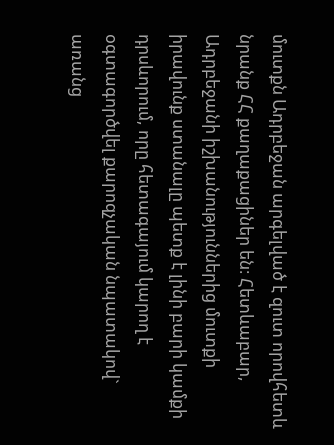մուտքն Ադրբեջան արգելված է զուտ որովհետև նրանք ՀՀ քաղաքացիներ են։ Հետևաբար, Ադրբեջանի իշխանություններից մուտքի իրավունք ստանալը պետք է լինի բարի կամքի դրսևորում, որը հետագայում կարող է օգտագործվել քարոզչական նպատակով` առանց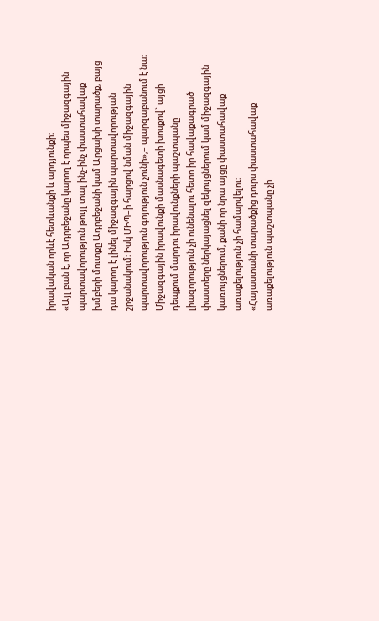իրավական որևէ հետևանքի և արդյունքի։
«Այլ բան է, որ Ադրբեջանը կարող է որպես միջազգային պարտավորություն թույլ տալ ինչ-ինչ փաստահավաք խմբերի մուտքը Ադրբեջանի կամ Արցախի տարածք, բայց դա կարող է լինել միջազգային պարտավորության շրջանակում։ Իսկ ՄԻՊ–ի հարցով նման միջազգային պարտավորություն գոյություն չունի»,– պարզաբանում է նա։
Միջազգային իրավունքի մասնագետի խոսքով` այցի դեպքում մարդու իրավունքների պաշտպանը լիազորություն չի ունենալու հետո իր հավաքագրած փաստերը ներկայացնել զեկույցներում կամ միջազգային կառույցներում, քանի որ նրա այցը փաստահավաք առաքելություն չի համարվելու։
«Հայաստանի տարածքից դուրս փաստահավաք առաքելություն պաշտպանը չի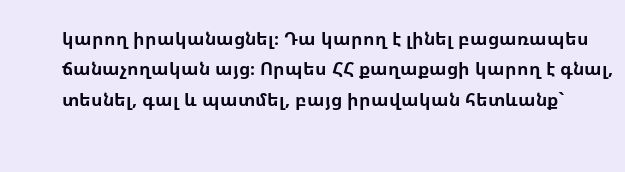կարող իրականացնել։ Դա կարող է լինել բացառապես ճանաչողական այց։ Որպես ՀՀ քաղաքացի կարող է գնալ, տեսնել, գալ և պատմել, բայց իրավական հետևանք`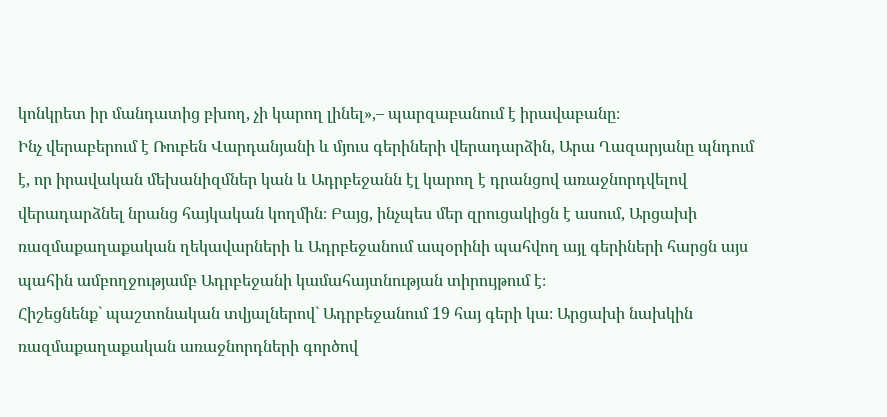կոնկրետ իր մանդատից բխող, չի կարող լինել»,– պարզաբանում է իրավաբանը։
Ինչ վերաբերում է Ռուբեն Վարդանյանի և մյուս գերիների վերադարձին, Արա Ղազարյանը պնդում է, որ իրավական մեխանիզմներ կան և Ադրբեջանն էլ կարող է դրանցով առաջնորդվելով վերադարձնել նրանց հայկական կողմին։ Բայց, ինչպես մեր զրուցակիցն է ասում, Արցախի ռազմաքաղաքական ղեկավարների և Ադրբեջանում ապօրինի պահվող այլ գերիների հարցն այս պահին ամբողջությամբ Ադրբեջանի կամահայտնության տիրույթում է։
Հիշեցնենք` պաշտոնական տվյալներով` Ադրբեջանում 19 հայ գերի կա։ Արցախի նախկին ռազմաքաղաքական առաջնորդների գործով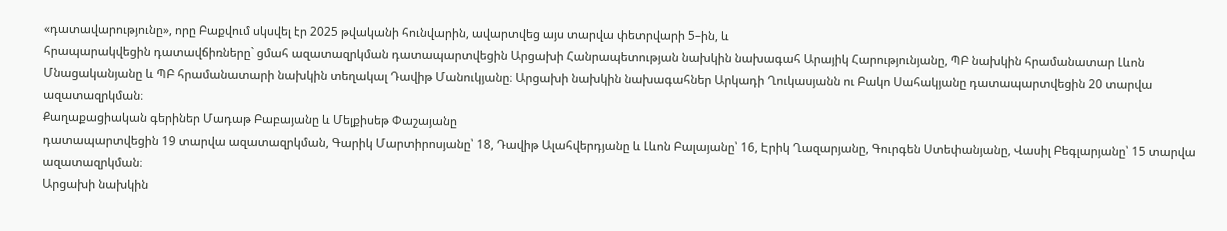«դատավարությունը», որը Բաքվում սկսվել էր 2025 թվականի հունվարին, ավարտվեց այս տարվա փետրվարի 5–ին, և
հրապարակվեցին դատավճիռները` ցմահ ազատազրկման դատապարտվեցին Արցախի Հանրապետության նախկին նախագահ Արայիկ Հարությունյանը, ՊԲ նախկին հրամանատար Լևոն Մնացականյանը և ՊԲ հրամանատարի նախկին տեղակալ Դավիթ Մանուկյանը։ Արցախի նախկին նախագահներ Արկադի Ղուկասյանն ու Բակո Սահակյանը դատապարտվեցին 20 տարվա ազատազրկման։
Քաղաքացիական գերիներ Մադաթ Բաբայանը և Մելքիսեթ Փաշայանը
դատապարտվեցին 19 տարվա ազատազրկման, Գարիկ Մարտիրոսյանը՝ 18, Դավիթ Ալահվերդյանը և Լևոն Բալայանը՝ 16, Էրիկ Ղազարյանը, Գուրգեն Ստեփանյանը, Վասիլ Բեգլարյանը՝ 15 տարվա ազատազրկման։
Արցախի նախկին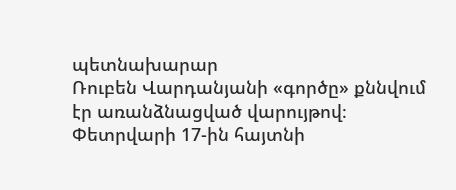պետնախարար
Ռուբեն Վարդանյանի «գործը» քննվում էր առանձնացված վարույթով։ Փետրվարի 17-ին հայտնի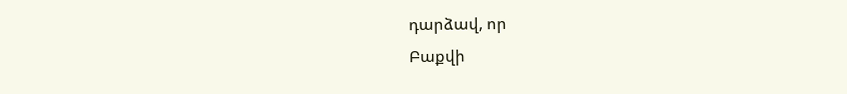դարձավ, որ
Բաքվի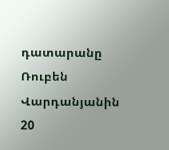դատարանը Ռուբեն Վարդանյանին 20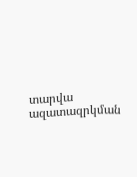տարվա ազատազրկման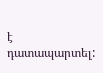է դատապարտել: